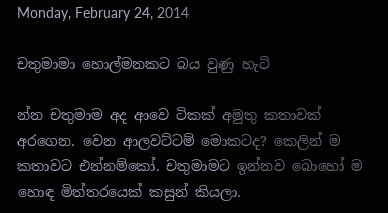Monday, February 24, 2014

චතුමාමා හොල්මනකට බය වුණු හැටි

න්න චතුමාම අද ආවෙ ටිකක් අමුතු කතාවක් අරගෙන. වෙන ආලවට්ටම් මොකටද? කෙලින් ම කතාවට එන්නම්කෝ. චතුමාමට ඉන්නව බොහෝ ම හොඳ මිත්තරයෙක් කසුන් කියලා.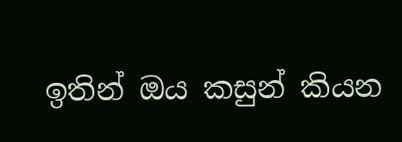ඉතින් ඔය කසුන් කියන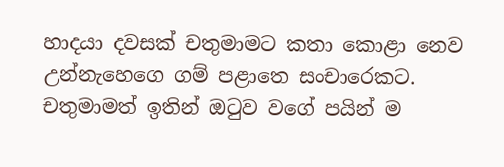හාදයා දවසක් චතුමාමට කතා කොළා නෙව උන්නැහෙගෙ ගම් පළාතෙ සංචාරෙකට. චතුමාමත් ඉතින් ඔටුව වගේ පයින් ම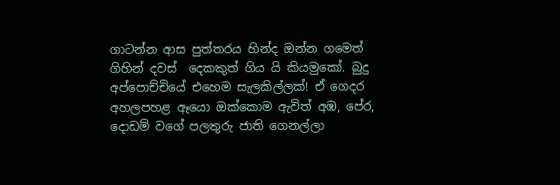ගාටන්න ආස පුත්තරය හින්ද ඔන්න ගමෙත් ගිහින් දවස්  දෙකකුත් ගිය යි කියමුකෝ. බුදු අප්පොච්චියේ එහෙම සැලකිල්ලක්! ඒ ගෙදර අහලපහළ ඈයො ඔක්කොම ඇවිත් අඹ, පේර, දොඩම් වගේ පලතුරු ජාති ගෙනල්ලා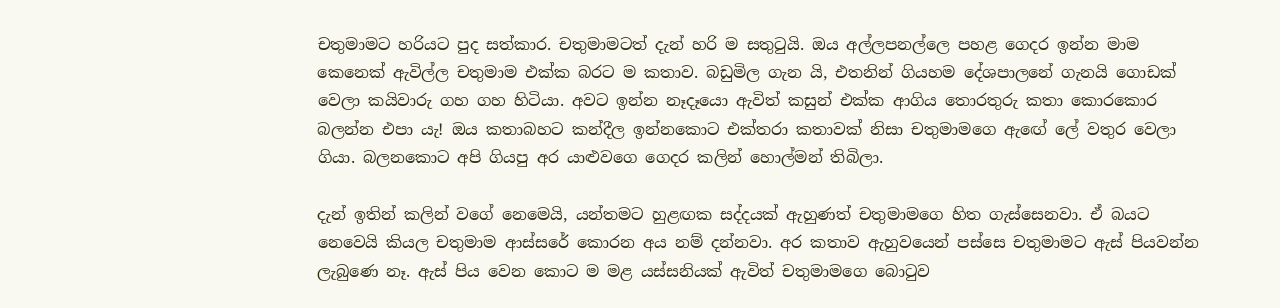චතුමාමට හරියට පුද සත්කාර. චතුමාමටත් දැන් හරි ම සතුටුයි. ඔය අල්ලපනල්ලෙ පහළ ගෙදර ඉන්න මාම කෙනෙක් ඇවිල්ල චතුමාම එක්ක බරට ම කතාව. බඩුමිල ගැන යි, එතනින් ගියහම දේශපාලනේ ගැනයි ගොඩක් වෙලා කයිවාරු ගහ ගහ හිටියා. අවට ඉන්න නෑදෑයො ඇවිත් කසුන් එක්ක ආගිය තොරතුරු කතා කොරකොර බලන්න එපා යැ! ඔය කතාබහට කන්දීල ඉන්නකොට එක්තරා කතාවක් නිසා චතුමාමගෙ ඇඟේ ලේ වතුර වෙලා ගියා. බලනකොට අපි ගියපු අර යාළුවගෙ ගෙදර කලින් හොල්මන් තිබිලා.

දැන් ඉතින් කලින් වගේ නෙමෙයි, යන්තමට හුළඟක සද්දයක් ඇහුණත් චතුමාමගෙ හිත ගැස්සෙනවා. ඒ බයට නෙවෙයි කියල චතුමාම ආස්සරේ කොරන අය නම් දන්නවා. අර කතාව ඇහුවයෙන් පස්සෙ චතුමාමට ඇස් පියවන්න ලැබුණෙ නෑ. ඇස් පිය වෙන කොට ම මළ යස්සනියක් ඇවිත් චතුමාමගෙ බොටුව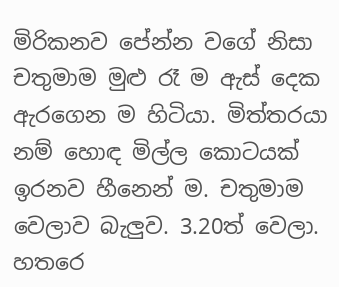මිරිකනව පේන්න වගේ නිසා චතුමාම මුළු රෑ ම ඇස් දෙක ඇරගෙන ම හිටියා. මිත්තරයා නම් හොඳ මිල්ල කොටයක් ඉරනව හීනෙන් ම. චතුමාම  වෙලාව බැලුව. 3.20ත් වෙලා. හතරෙ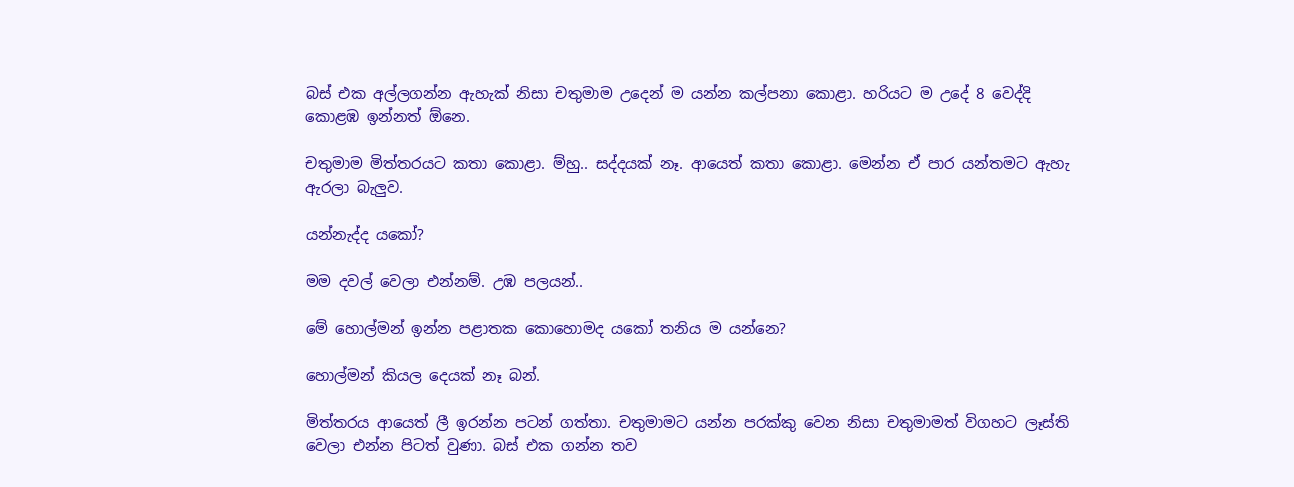බස් එක අල්ලගන්න ඇහැක් නිසා චතුමාම උදෙන් ම යන්න කල්පනා කොළා. හරියට ම උදේ 8 වෙද්දි කොළඹ ඉන්නත් ඕනෙ.

චතුමාම මිත්තරයට කතා කොළා. ම්හු.. සද්දයක් නෑ. ආයෙත් කතා කොළා. මෙන්න ඒ පාර යන්තමට ඇහැ ඇරලා බැලුව.

යන්නැද්ද යකෝ?

මම දවල් වෙලා එන්නම්. උඹ පලයන්..

මේ හොල්මන් ඉන්න පළාතක කොහොමද යකෝ තනිය ම යන්නෙ?

හොල්මන් කියල දෙයක් නෑ බන්.

මිත්තරය ආයෙත් ලී ඉරන්න පටන් ගත්තා. චතුමාමට යන්න පරක්කු වෙන නිසා චතුමාමත් විගහට ලෑස්ති වෙලා එන්න පිටත් වුණා. බස් එක ගන්න තව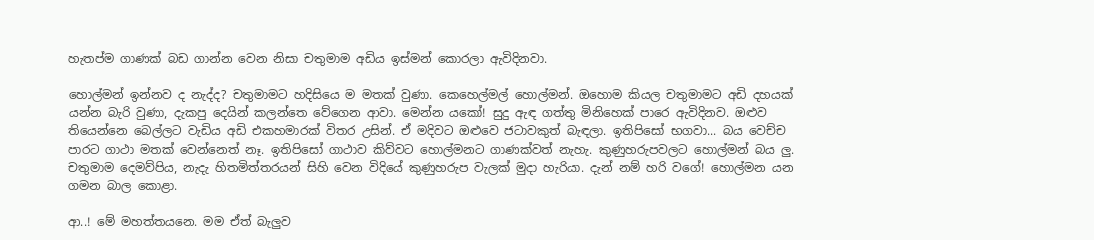හැතප්ම ගාණක් බඩ ගාන්න වෙන නිසා චතුමාම අඩිය ඉස්මන් කොරලා ඇවිදිනවා.

හොල්මන් ඉන්නව ද නැද්ද? චතුමාමට හදිසියෙ ම මතක් වුණා. කෙහෙල්මල් හොල්මන්. ඔහොම කියල චතුමාමට අඩි දහයක් යන්න බැරි වුණා, දැකපු දෙයින් කලන්තෙ වේගෙන ආවා. මෙන්න යකෝ! සුදු ඇඳ ගත්තු මිනිහෙක් පාරෙ ඇවිදිනව. ඔළුව තියෙන්නෙ බෙල්ලට වැඩිය අඩි එකහමාරක් විතර උසින්. ඒ මදිවට ඔළුවෙ ජටාවකුත් බැඳලා. ඉතිපිසෝ භගවා... බය වෙච්ච පාරට ගාථා මතක් වෙන්නෙත් නෑ. ඉතිපිසෝ ගාථාව කිව්වට හොල්මනට ගාණක්වත් නැහැ. කුණුහරුපවලට හොල්මන් බය ලු. චතුමාම දෙමව්පිය, නැදැ හිතමිත්තරයන් සිහි වෙන විදියේ කුණුහරුප වැලක් මුදා හැරියා. දැන් නම් හරි වගේ! හොල්මන යන ගමන බාල කොළා.

ආ..! මේ මහත්තයනෙ. මම ඒත් බැලුව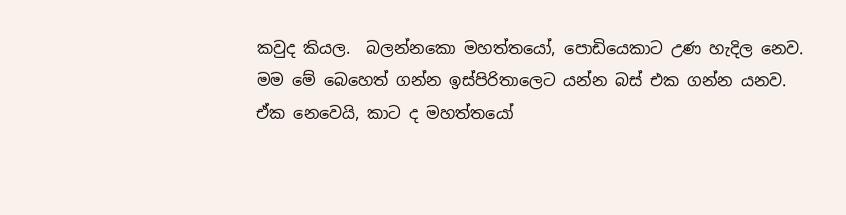කවුද කියල.  බලන්නකො මහත්තයෝ, පොඩියෙකාට උණ හැදිල නෙව. මම මේ බෙහෙත් ගන්න ඉස්පිරිතාලෙට යන්න බස් එක ගන්න යනව. ඒක නෙවෙයි, කාට ද මහත්තයෝ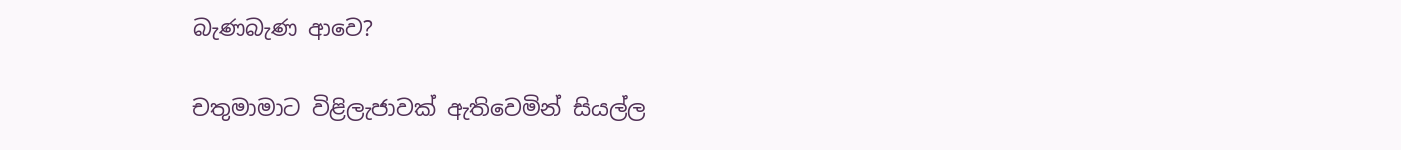බැණබැණ ආවෙ?

චතුමාමාට විළිලැජාවක් ඇතිවෙමින් සියල්ල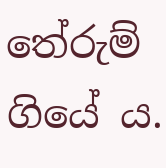තේරුම් ගියේ ය.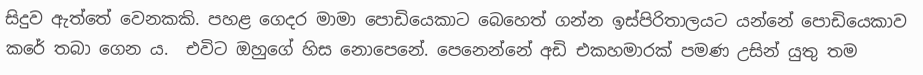සිදුව ඇත්තේ වෙනකකි. පහළ ගෙදර මාමා පොඩියෙකාට බෙහෙත් ගන්න ඉස්පිරිතාලයට යන්නේ පොඩියෙකාව කරේ තබා ගෙන ය.  එවිට ඔහුගේ හිස නොපෙනේ. පෙනෙන්නේ අඩි එකහමාරක් පමණ උසින් යුතු තම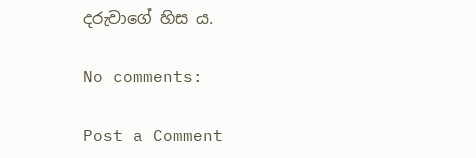දරුවාගේ හිස ය.

No comments:

Post a Comment